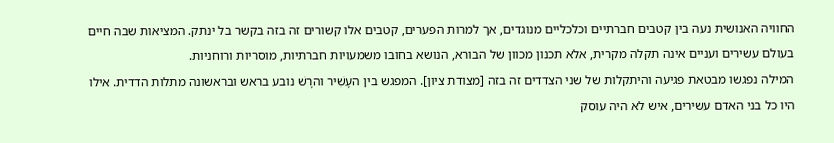החוויה האנושית נעה בין קטבים חברתיים וכלכליים מנוגדים, אך למרות הפערים, קטבים אלו קשורים זה בזה בקשר בל ינתק. המציאות שבה חיים בעולם עשירים ועניים אינה תקלה מקרית, אלא תכנון מכוון של הבורא, הנושא בחובו משמעויות חברתיות, מוסריות ורוחניות.
המילה נפגשו מבטאת פגיעה והיתקלות של שני הצדדים זה בזה [מצודת ציון]. המפגש בין העָשִׁיר והרָשׁ נובע בראש ובראשונה מתלות הדדית. אילו היו כל בני האדם עשירים, איש לא היה עוסק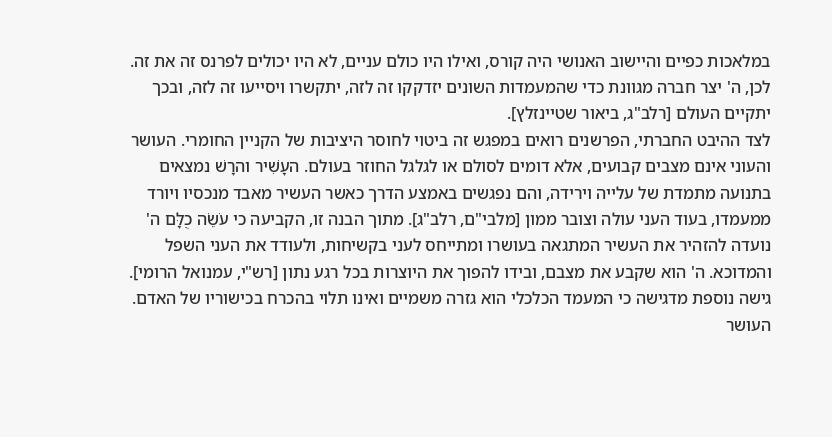במלאכות כפיים והיישוב האנושי היה קורס, ואילו היו כולם עניים, לא היו יכולים לפרנס זה את זה. לכן, ה' יצר חברה מגוונת כדי שהמעמדות השונים יזדקקו זה לזה, יתקשרו ויסייעו זה לזה, ובכך יתקיים העולם [רלב"ג, ביאור שטיינזלץ].
לצד ההיבט החברתי, הפרשנים רואים במפגש זה ביטוי לחוסר היציבות של הקניין החומרי. העושר והעוני אינם מצבים קבועים, אלא דומים לסולם או לגלגל החוזר בעולם. העָשִׁיר והרָשׁ נמצאים בתנועה מתמדת של עלייה וירידה, והם נפגשים באמצע הדרך כאשר העשיר מאבד מנכסיו ויורד ממעמדו, בעוד העני עולה וצובר ממון [מלבי"ם, רלב"ג]. מתוך הבנה זו, הקביעה כי עֹשֵׂה כֻלָּם ה' נועדה להזהיר את העשיר המתגאה בעושרו ומתייחס לעני בקשיחות, ולעודד את העני השפל והמדוכא. ה' הוא שקבע את מצבם, ובידו להפוך את היוצרות בכל רגע נתון [רש"י, עמנואל הרומי].
גישה נוספת מדגישה כי המעמד הכלכלי הוא גזרה משמיים ואינו תלוי בהכרח בכישוריו של האדם. העושר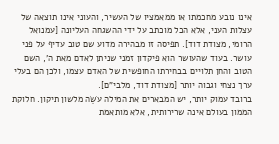אינו נובע מחכמתו או ממאמציו של העשיר, והעוני אינו תוצאה של עצלות העני, אלא הכל מוכתב על ידי ההשגחה העליונה [עמנואל הרומי, מצודת דוד]. תפיסה זו מבהירה מדוע שם טוב עדיף על פני עושר. בעוד שהעושר הוא פיקדון זמני שניתן לאדם מאת ה', השם הטוב והחן תלויים בבחירתו החופשית של האדם עצמו, ולכן הם בעלי ערך נצחי וגבוה יותר [מצודת דוד, מלבי"ם].
ברובד עמוק יותר, יש המבארים את המילה עֹשֵׂה מלשון תיקון. חלוקת הממון בעולם אינה שרירותית, אלא מותאמת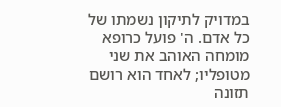במדויק לתיקון נשמתו של כל אדם. ה' פועל כרופא מומחה האוהב את שני מטופליו; לאחד הוא רושם תזונה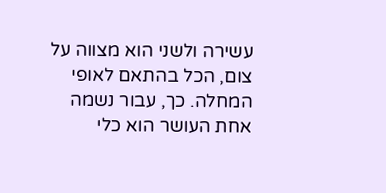עשירה ולשני הוא מצווה על צום, הכל בהתאם לאופי המחלה. כך, עבור נשמה אחת העושר הוא כלי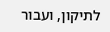לתיקון, ועבור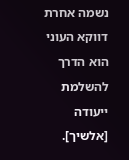נשמה אחרת דווקא העוני הוא הדרך להשלמת ייעודה [אלשיך].